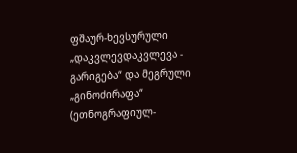ფშაურ-ხევსურული „დაკვლევდაკვლევა - გარიგება“ და მეგრული „გინოძირაფა“
(ეთნოგრაფიულ-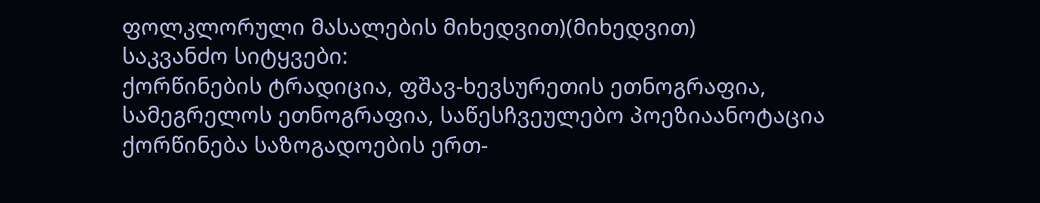ფოლკლორული მასალების მიხედვით)(მიხედვით)
საკვანძო სიტყვები:
ქორწინების ტრადიცია, ფშავ-ხევსურეთის ეთნოგრაფია, სამეგრელოს ეთნოგრაფია, საწესჩვეულებო პოეზიაანოტაცია
ქორწინება საზოგადოების ერთ-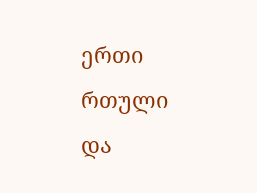ერთი რთული და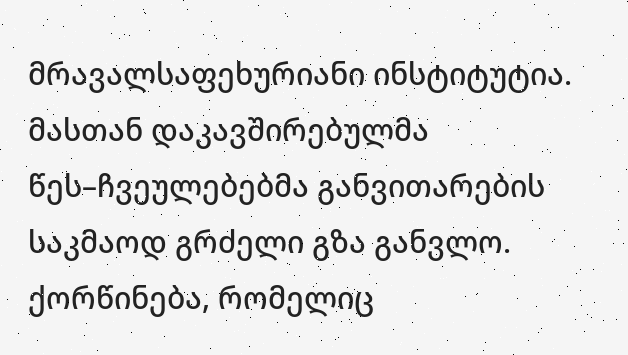მრავალსაფეხურიანი ინსტიტუტია. მასთან დაკავშირებულმა წეს–ჩვეულებებმა განვითარების საკმაოდ გრძელი გზა განვლო. ქორწინება, რომელიც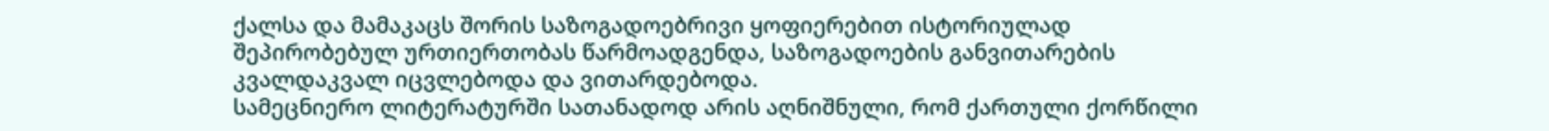ქალსა და მამაკაცს შორის საზოგადოებრივი ყოფიერებით ისტორიულად შეპირობებულ ურთიერთობას წარმოადგენდა, საზოგადოების განვითარების კვალდაკვალ იცვლებოდა და ვითარდებოდა.
სამეცნიერო ლიტერატურში სათანადოდ არის აღნიშნული, რომ ქართული ქორწილი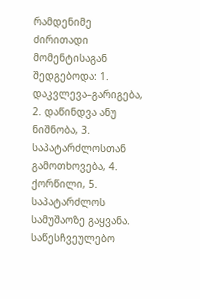რამდენიმე ძირითადი მომენტისაგან შედგებოდა: 1. დაკვლევა–გარიგება, 2. დაწინდვა ანუ ნიშნობა, 3. საპატარძლოსთან გამოთხოვება, 4. ქორწილი, 5. საპატარძლოს სამუშაოზე გაყვანა.
საწესჩვეულებო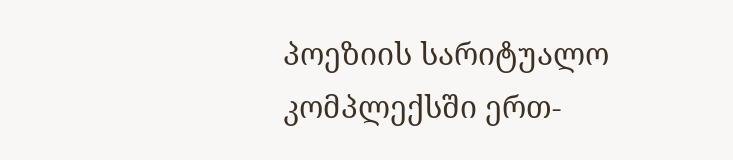პოეზიის სარიტუალო კომპლექსში ერთ-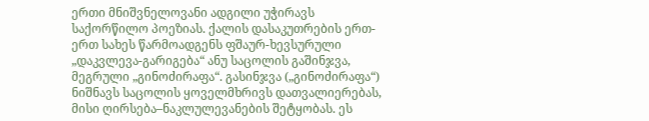ერთი მნიშვნელოვანი ადგილი უჭირავს საქორწილო პოეზიას. ქალის დასაკუთრების ერთ-ერთ სახეს წარმოადგენს ფშაურ-ხევსურული „დაკვლევა-გარიგება“ ანუ საცოლის გაშინჯვა, მეგრული „გინოძირაფა“. გასინჯვა („გინოძირაფა“) ნიშნავს საცოლის ყოველმხრივს დათვალიერებას, მისი ღირსება–ნაკლულევანების შეტყობას. ეს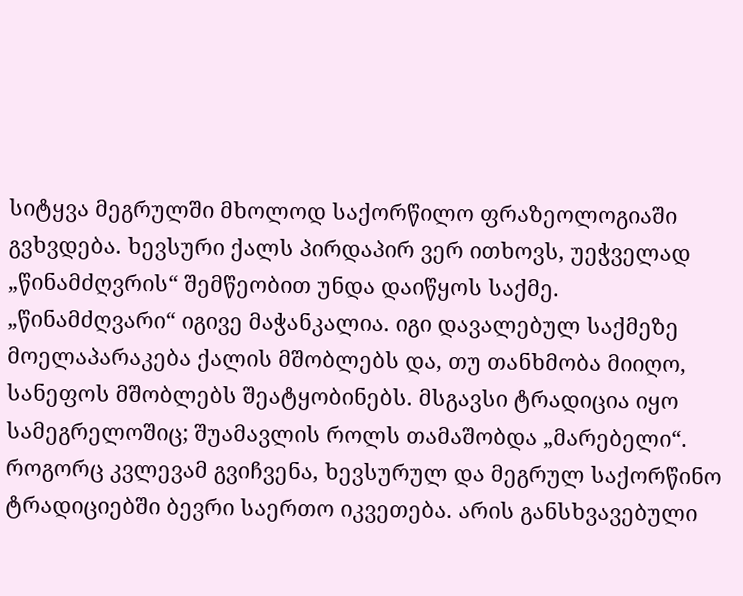სიტყვა მეგრულში მხოლოდ საქორწილო ფრაზეოლოგიაში გვხვდება. ხევსური ქალს პირდაპირ ვერ ითხოვს, უეჭველად „წინამძღვრის“ შემწეობით უნდა დაიწყოს საქმე. „წინამძღვარი“ იგივე მაჭანკალია. იგი დავალებულ საქმეზე მოელაპარაკება ქალის მშობლებს და, თუ თანხმობა მიიღო, სანეფოს მშობლებს შეატყობინებს. მსგავსი ტრადიცია იყო სამეგრელოშიც; შუამავლის როლს თამაშობდა „მარებელი“. როგორც კვლევამ გვიჩვენა, ხევსურულ და მეგრულ საქორწინო ტრადიციებში ბევრი საერთო იკვეთება. არის განსხვავებული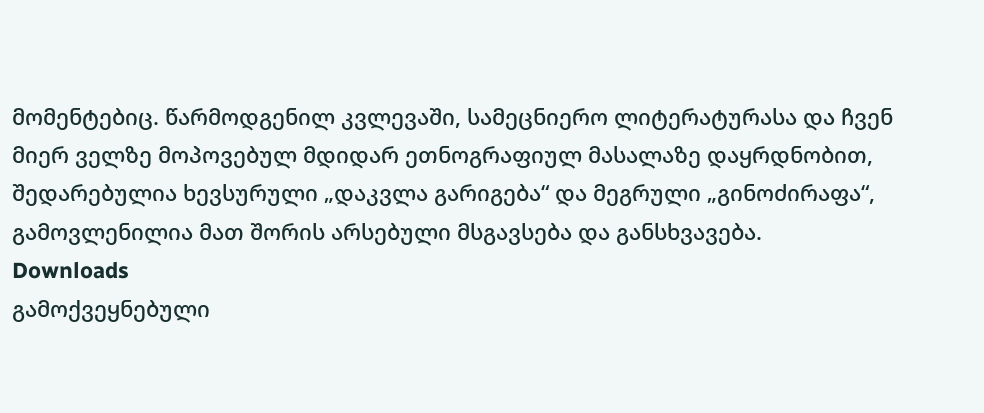მომენტებიც. წარმოდგენილ კვლევაში, სამეცნიერო ლიტერატურასა და ჩვენ მიერ ველზე მოპოვებულ მდიდარ ეთნოგრაფიულ მასალაზე დაყრდნობით, შედარებულია ხევსურული „დაკვლა გარიგება“ და მეგრული „გინოძირაფა“, გამოვლენილია მათ შორის არსებული მსგავსება და განსხვავება.
Downloads
გამოქვეყნებული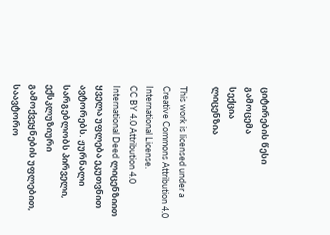ციტირების წესი
გამოცემა
სექცია
ლიცენზია

This work is licensed under a Creative Commons Attribution 4.0 International License.
CC BY 4.0 Attribution 4.0 International Deed ლიცენზიით ყველა უფლება ეკუთვნით ავტორებს. ჟურნალი სარგებლობს პირველი, ექსკლუზიური გამოქვეყნების უფლებით, საავტორო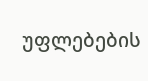უფლებების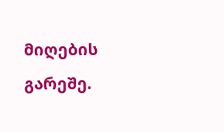მიღების გარეშე.